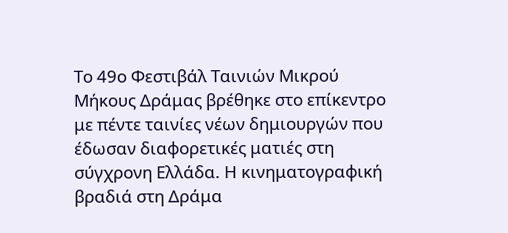Το 49ο Φεστιβάλ Ταινιών Μικρού Μήκους Δράμας βρέθηκε στο επίκεντρο με πέντε ταινίες νέων δημιουργών που έδωσαν διαφορετικές ματιές στη σύγχρονη Ελλάδα. Η κινηματογραφική βραδιά στη Δράμα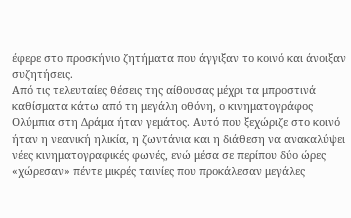έφερε στο προσκήνιο ζητήματα που άγγιξαν το κοινό και άνοιξαν συζητήσεις.
Από τις τελευταίες θέσεις της αίθουσας μέχρι τα μπροστινά καθίσματα κάτω από τη μεγάλη οθόνη, ο κινηματογράφος Ολύμπια στη Δράμα ήταν γεμάτος. Αυτό που ξεχώριζε στο κοινό ήταν η νεανική ηλικία, η ζωντάνια και η διάθεση να ανακαλύψει νέες κινηματογραφικές φωνές, ενώ μέσα σε περίπου δύο ώρες «χώρεσαν» πέντε μικρές ταινίες που προκάλεσαν μεγάλες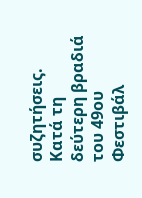συζητήσεις.
Κατά τη δεύτερη βραδιά του 49ου Φεστιβάλ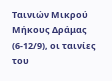Ταινιών Μικρού Μήκους Δράμας (6-12/9), οι ταινίες του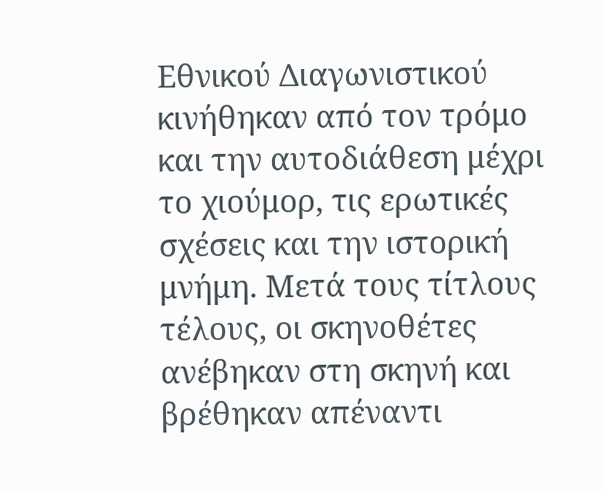Εθνικού Διαγωνιστικού κινήθηκαν από τον τρόμο και την αυτοδιάθεση μέχρι το χιούμορ, τις ερωτικές σχέσεις και την ιστορική μνήμη. Μετά τους τίτλους τέλους, οι σκηνοθέτες ανέβηκαν στη σκηνή και βρέθηκαν απέναντι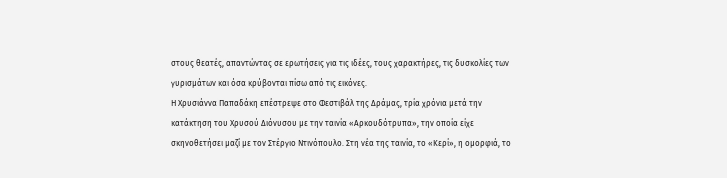στους θεατές, απαντώντας σε ερωτήσεις για τις ιδέες, τους χαρακτήρες, τις δυσκολίες των γυρισμάτων και όσα κρύβονται πίσω από τις εικόνες.
Η Χρυσιάννα Παπαδάκη επέστρεψε στο Φεστιβάλ της Δράμας, τρία χρόνια μετά την κατάκτηση του Χρυσού Διόνυσου με την ταινία «Αρκουδότρυπα», την οποία είχε σκηνοθετήσει μαζί με τον Στέργιο Ντινόπουλο. Στη νέα της ταινία, το «Κερί», η ομορφιά, το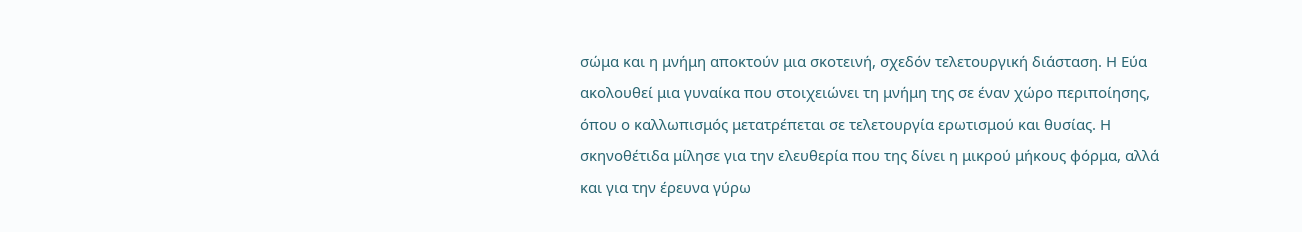σώμα και η μνήμη αποκτούν μια σκοτεινή, σχεδόν τελετουργική διάσταση. Η Εύα ακολουθεί μια γυναίκα που στοιχειώνει τη μνήμη της σε έναν χώρο περιποίησης, όπου ο καλλωπισμός μετατρέπεται σε τελετουργία ερωτισμού και θυσίας. Η σκηνοθέτιδα μίλησε για την ελευθερία που της δίνει η μικρού μήκους φόρμα, αλλά και για την έρευνα γύρω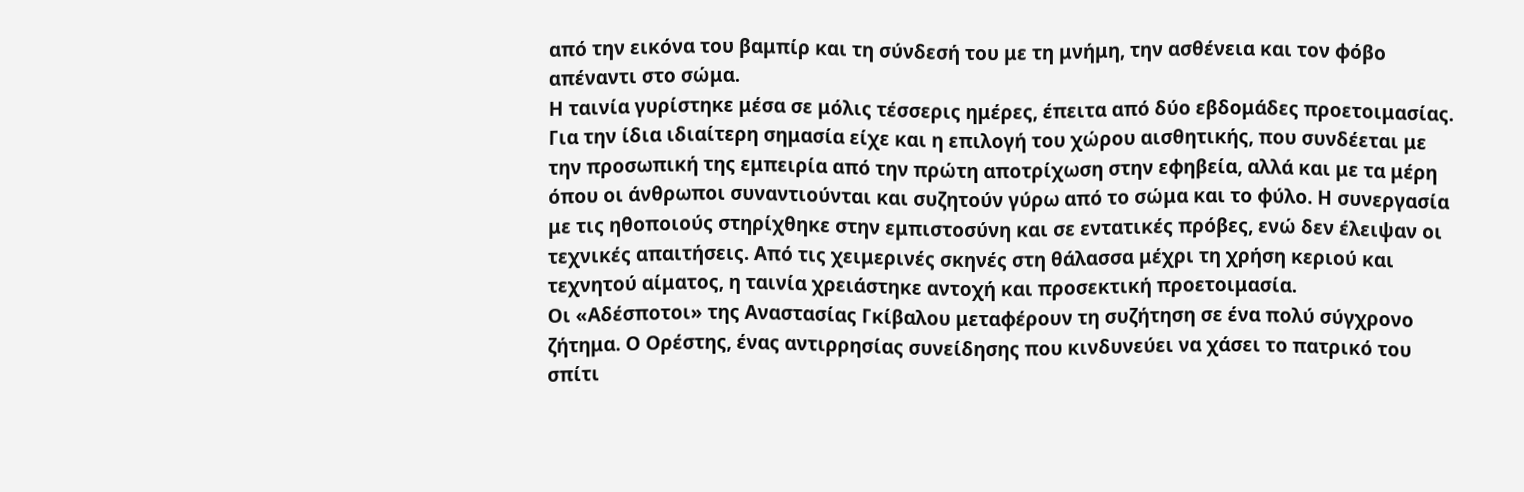από την εικόνα του βαμπίρ και τη σύνδεσή του με τη μνήμη, την ασθένεια και τον φόβο απέναντι στο σώμα.
Η ταινία γυρίστηκε μέσα σε μόλις τέσσερις ημέρες, έπειτα από δύο εβδομάδες προετοιμασίας. Για την ίδια ιδιαίτερη σημασία είχε και η επιλογή του χώρου αισθητικής, που συνδέεται με την προσωπική της εμπειρία από την πρώτη αποτρίχωση στην εφηβεία, αλλά και με τα μέρη όπου οι άνθρωποι συναντιούνται και συζητούν γύρω από το σώμα και το φύλο. Η συνεργασία με τις ηθοποιούς στηρίχθηκε στην εμπιστοσύνη και σε εντατικές πρόβες, ενώ δεν έλειψαν οι τεχνικές απαιτήσεις. Από τις χειμερινές σκηνές στη θάλασσα μέχρι τη χρήση κεριού και τεχνητού αίματος, η ταινία χρειάστηκε αντοχή και προσεκτική προετοιμασία.
Οι «Αδέσποτοι» της Αναστασίας Γκίβαλου μεταφέρουν τη συζήτηση σε ένα πολύ σύγχρονο ζήτημα. Ο Ορέστης, ένας αντιρρησίας συνείδησης που κινδυνεύει να χάσει το πατρικό του σπίτι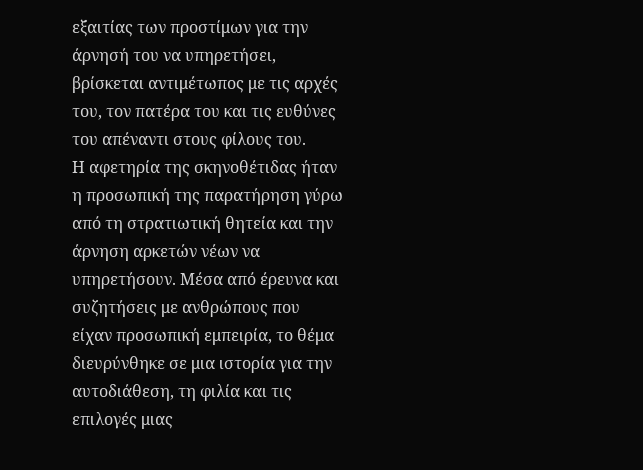εξαιτίας των προστίμων για την άρνησή του να υπηρετήσει, βρίσκεται αντιμέτωπος με τις αρχές του, τον πατέρα του και τις ευθύνες του απέναντι στους φίλους του.
Η αφετηρία της σκηνοθέτιδας ήταν η προσωπική της παρατήρηση γύρω από τη στρατιωτική θητεία και την άρνηση αρκετών νέων να υπηρετήσουν. Μέσα από έρευνα και συζητήσεις με ανθρώπους που είχαν προσωπική εμπειρία, το θέμα διευρύνθηκε σε μια ιστορία για την αυτοδιάθεση, τη φιλία και τις επιλογές μιας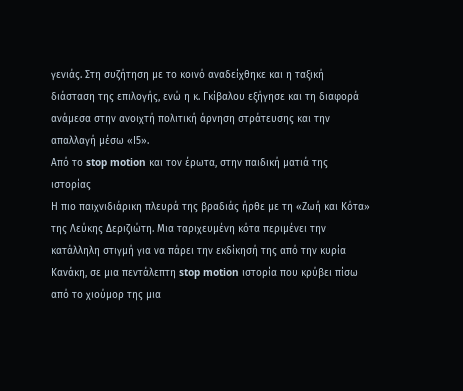γενιάς. Στη συζήτηση με το κοινό αναδείχθηκε και η ταξική διάσταση της επιλογής, ενώ η κ. Γκίβαλου εξήγησε και τη διαφορά ανάμεσα στην ανοιχτή πολιτική άρνηση στράτευσης και την απαλλαγή μέσω «Ι5».
Από το stop motion και τον έρωτα, στην παιδική ματιά της ιστορίας
Η πιο παιχνιδιάρικη πλευρά της βραδιάς ήρθε με τη «Ζωή και Κότα» της Λεύκης Δεριζιώτη. Μια ταριχευμένη κότα περιμένει την κατάλληλη στιγμή για να πάρει την εκδίκησή της από την κυρία Κανάκη, σε μια πεντάλεπτη stop motion ιστορία που κρύβει πίσω από το χιούμορ της μια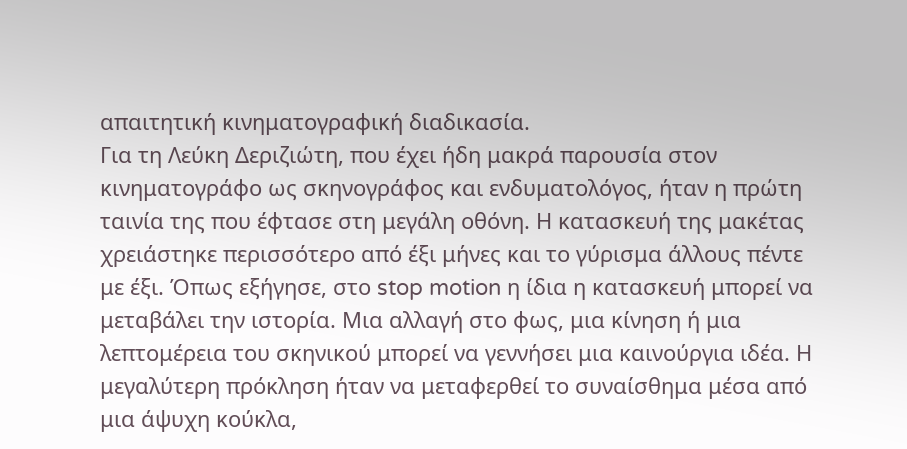απαιτητική κινηματογραφική διαδικασία.
Για τη Λεύκη Δεριζιώτη, που έχει ήδη μακρά παρουσία στον κινηματογράφο ως σκηνογράφος και ενδυματολόγος, ήταν η πρώτη ταινία της που έφτασε στη μεγάλη οθόνη. Η κατασκευή της μακέτας χρειάστηκε περισσότερο από έξι μήνες και το γύρισμα άλλους πέντε με έξι. Όπως εξήγησε, στο stop motion η ίδια η κατασκευή μπορεί να μεταβάλει την ιστορία. Μια αλλαγή στο φως, μια κίνηση ή μια λεπτομέρεια του σκηνικού μπορεί να γεννήσει μια καινούργια ιδέα. Η μεγαλύτερη πρόκληση ήταν να μεταφερθεί το συναίσθημα μέσα από μια άψυχη κούκλα,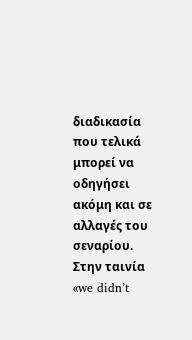διαδικασία που τελικά μπορεί να οδηγήσει ακόμη και σε αλλαγές του σεναρίου.
Στην ταινία «we didn’t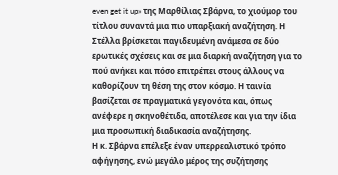even get it up» της Μαρθίλιας Σβάρνα, το χιούμορ του τίτλου συναντά μια πιο υπαρξιακή αναζήτηση. Η Στέλλα βρίσκεται παγιδευμένη ανάμεσα σε δύο ερωτικές σχέσεις και σε μια διαρκή αναζήτηση για το πού ανήκει και πόσο επιτρέπει στους άλλους να καθορίζουν τη θέση της στον κόσμο. Η ταινία βασίζεται σε πραγματικά γεγονότα και, όπως ανέφερε η σκηνοθέτιδα, αποτέλεσε και για την ίδια μια προσωπική διαδικασία αναζήτησης.
Η κ. Σβάρνα επέλεξε έναν υπερρεαλιστικό τρόπο αφήγησης, ενώ μεγάλο μέρος της συζήτησης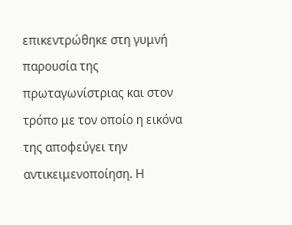επικεντρώθηκε στη γυμνή παρουσία της πρωταγωνίστριας και στον τρόπο με τον οποίο η εικόνα της αποφεύγει την αντικειμενοποίηση. Η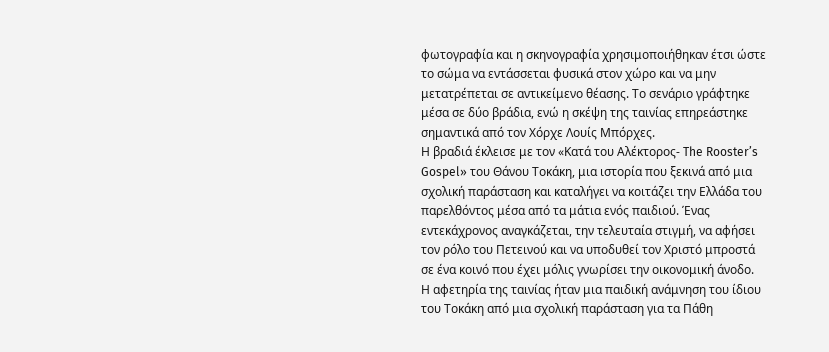φωτογραφία και η σκηνογραφία χρησιμοποιήθηκαν έτσι ώστε το σώμα να εντάσσεται φυσικά στον χώρο και να μην μετατρέπεται σε αντικείμενο θέασης. Το σενάριο γράφτηκε μέσα σε δύο βράδια, ενώ η σκέψη της ταινίας επηρεάστηκε σημαντικά από τον Χόρχε Λουίς Μπόρχες.
Η βραδιά έκλεισε με τον «Κατά του Αλέκτορος- The Rooster’s Gospel» του Θάνου Τοκάκη, μια ιστορία που ξεκινά από μια σχολική παράσταση και καταλήγει να κοιτάζει την Ελλάδα του παρελθόντος μέσα από τα μάτια ενός παιδιού. Ένας εντεκάχρονος αναγκάζεται, την τελευταία στιγμή, να αφήσει τον ρόλο του Πετεινού και να υποδυθεί τον Χριστό μπροστά σε ένα κοινό που έχει μόλις γνωρίσει την οικονομική άνοδο.
Η αφετηρία της ταινίας ήταν μια παιδική ανάμνηση του ίδιου του Τοκάκη από μια σχολική παράσταση για τα Πάθη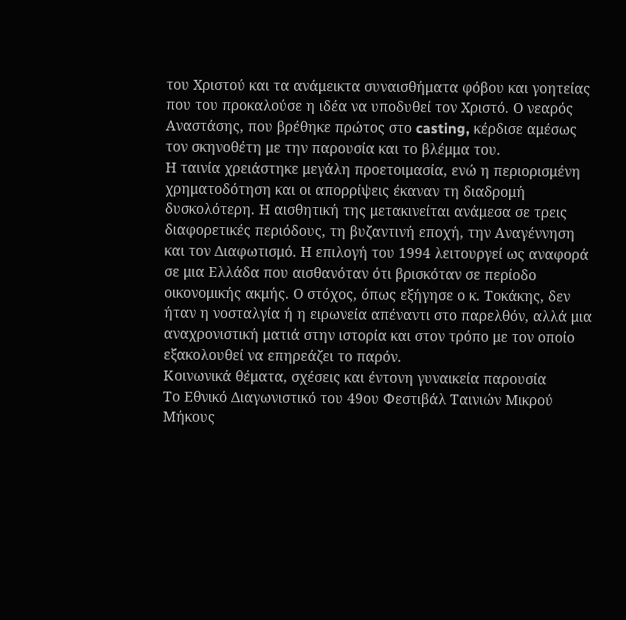του Χριστού και τα ανάμεικτα συναισθήματα φόβου και γοητείας που του προκαλούσε η ιδέα να υποδυθεί τον Χριστό. Ο νεαρός Αναστάσης, που βρέθηκε πρώτος στο casting, κέρδισε αμέσως τον σκηνοθέτη με την παρουσία και το βλέμμα του.
Η ταινία χρειάστηκε μεγάλη προετοιμασία, ενώ η περιορισμένη χρηματοδότηση και οι απορρίψεις έκαναν τη διαδρομή δυσκολότερη. Η αισθητική της μετακινείται ανάμεσα σε τρεις διαφορετικές περιόδους, τη βυζαντινή εποχή, την Αναγέννηση και τον Διαφωτισμό. Η επιλογή του 1994 λειτουργεί ως αναφορά σε μια Ελλάδα που αισθανόταν ότι βρισκόταν σε περίοδο οικονομικής ακμής. Ο στόχος, όπως εξήγησε ο κ. Τοκάκης, δεν ήταν η νοσταλγία ή η ειρωνεία απέναντι στο παρελθόν, αλλά μια αναχρονιστική ματιά στην ιστορία και στον τρόπο με τον οποίο εξακολουθεί να επηρεάζει το παρόν.
Κοινωνικά θέματα, σχέσεις και έντονη γυναικεία παρουσία
Το Εθνικό Διαγωνιστικό του 49ου Φεστιβάλ Ταινιών Μικρού Μήκους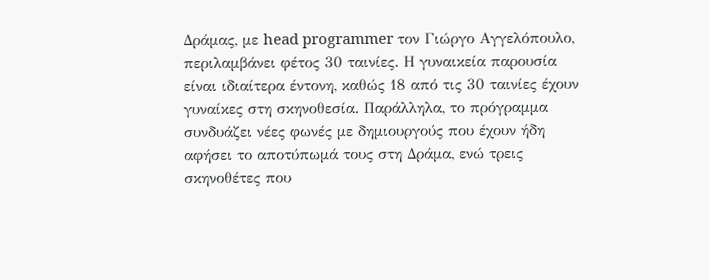Δράμας, με head programmer τον Γιώργο Αγγελόπουλο, περιλαμβάνει φέτος 30 ταινίες. Η γυναικεία παρουσία είναι ιδιαίτερα έντονη, καθώς 18 από τις 30 ταινίες έχουν γυναίκες στη σκηνοθεσία. Παράλληλα, το πρόγραμμα συνδυάζει νέες φωνές με δημιουργούς που έχουν ήδη αφήσει το αποτύπωμά τους στη Δράμα, ενώ τρεις σκηνοθέτες που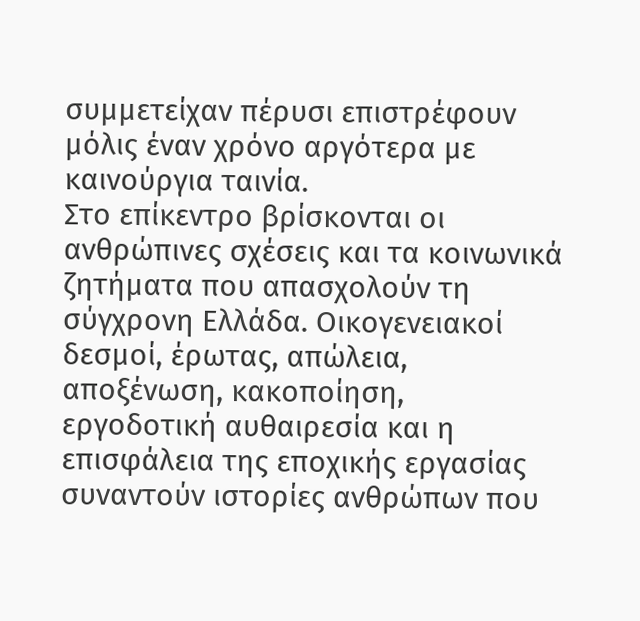συμμετείχαν πέρυσι επιστρέφουν μόλις έναν χρόνο αργότερα με καινούργια ταινία.
Στο επίκεντρο βρίσκονται οι ανθρώπινες σχέσεις και τα κοινωνικά ζητήματα που απασχολούν τη σύγχρονη Ελλάδα. Οικογενειακοί δεσμοί, έρωτας, απώλεια, αποξένωση, κακοποίηση, εργοδοτική αυθαιρεσία και η επισφάλεια της εποχικής εργασίας συναντούν ιστορίες ανθρώπων που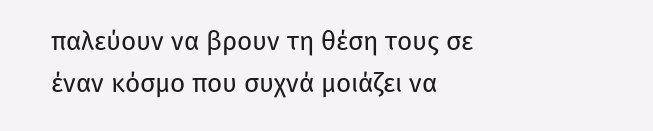παλεύουν να βρουν τη θέση τους σε έναν κόσμο που συχνά μοιάζει να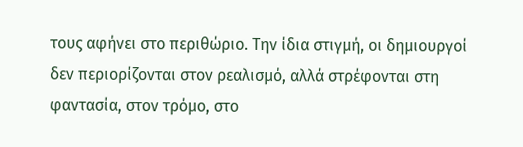τους αφήνει στο περιθώριο. Την ίδια στιγμή, οι δημιουργοί δεν περιορίζονται στον ρεαλισμό, αλλά στρέφονται στη φαντασία, στον τρόμο, στο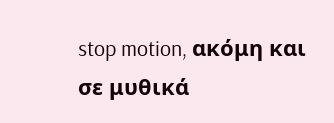stop motion, ακόμη και σε μυθικά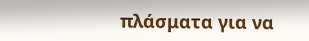πλάσματα για να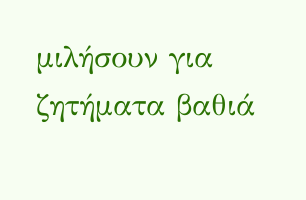μιλήσουν για ζητήματα βαθιά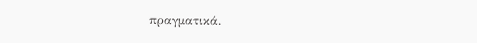πραγματικά.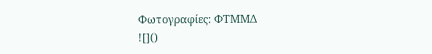Φωτογραφίες: ΦΤΜΜΔ
![]()